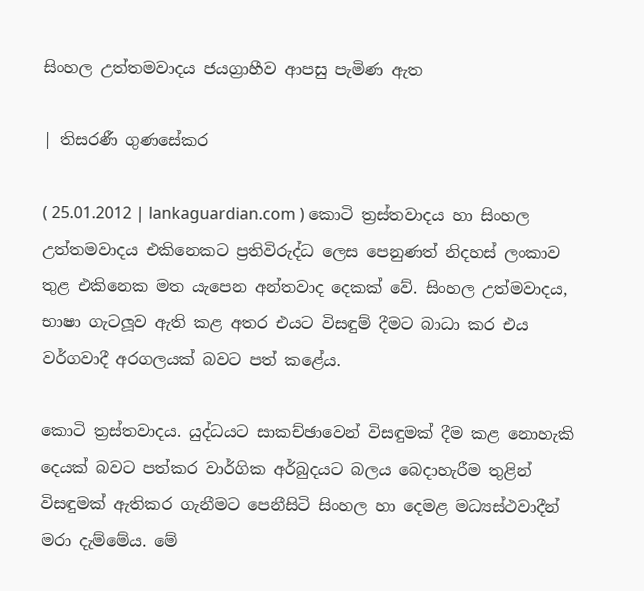සිංහල උත්තමවාදය ජයග්‍රාහීව ආපසු පැමිණ ඇත

| තිසරණී ගුණසේකර

( 25.01.2012 | lankaguardian.com ) කොටි ත්‍රස්තවාදය හා සිංහල උත්තමවාදය එකිනෙකට ප්‍රතිවිරුද්ධ ලෙස පෙනුණත් නිදහස් ලංකාව තුළ එකිනෙක මත යැපෙන අන්තවාද දෙකක් වේ. සිංහල උත්මවාදය, භාෂා ගැටලූව ඇති කළ අතර එයට විසඳුම් දීමට බාධා කර එය වර්ගවාදී අරගලයක් බවට පත් කළේය.

කොටි ත්‍රස්තවාදය. යුද්ධයට සාකච්ඡාවෙන් විසඳුමක් දීම කළ නොහැකි දෙයක් බවට පත්කර වාර්ගික අර්බුදයට බලය බෙදාහැරීම තුළින් විසඳුමක් ඇතිකර ගැනීමට පෙනීසිටි සිංහල හා දෙමළ මධ්‍යස්ථවාදීන් මරා දැම්මේය. මේ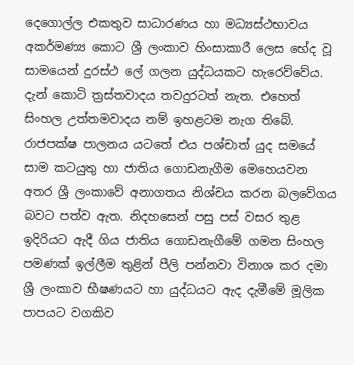දෙගොල්ල එකතුව සාධාරණය හා මධ්‍යස්ථභාවය අකර්මණ්‍ය කොට ශ්‍රී ලංකාව හිංසාකාරී ලෙස භේද වූ සාමයෙන් දුරස්ථ ලේ ගලන යුද්ධයකට හැරෙව්වේය. දැන් කොටි ත්‍රස්තවාදය තවදුරටත් නැත. එහෙත් සිංහල උත්තමවාදය නම් ඉහළටම නැග තිබේ. රාජපක්ෂ පාලනය යටතේ එය පශ්චාත් යුද සමයේ සාම කටයුතු හා ජාතිය ගොඩනැගීම මෙහෙයවන අතර ශ්‍රී ලංකාවේ අනාගතය නිශ්චය කරන බලවේගය බවට පත්ව ඇත. නිදහසෙන් පසු පස් වසර තුළ ඉදිරියට ඇදී ගිය ජාතිය ගොඩනැගීමේ ගමන සිංහල පමණක් ඉල්ලීම තුළින් පීලි පන්නවා විනාශ කර දමා ශ්‍රී ලංකාව භීෂණයට හා යුද්ධයට ඇද දැමීමේ මූලික පාපයට වගකිව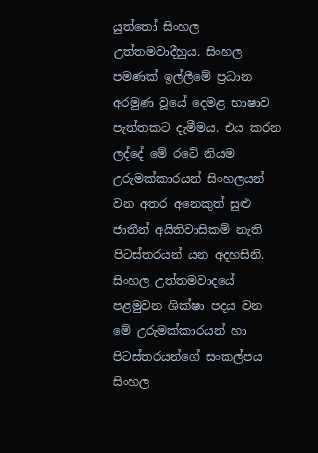යුත්තෝ සිංහල උත්තමවාදීහුය. සිංහල පමණක් ඉල්ලීමේ ප්‍රධාන අරමුණ වූයේ දෙමළ භාෂාව පැත්තකට දැමීමය. එය කරන ලද්දේ මේ රටේ නියම උරුමක්කාරයන් සිංහලයන් වන අතර අනෙකුත් සුළු ජාතීන් අයිතිවාසිකම් නැති පිටස්තරයන් යන අදහසිනි. සිංහල උත්තමවාදයේ පළමුවන ශික්ෂා පදය වන මේ උරුමක්කාරයන් හා පිටස්තරයන්ගේ සංකල්පය සිංහල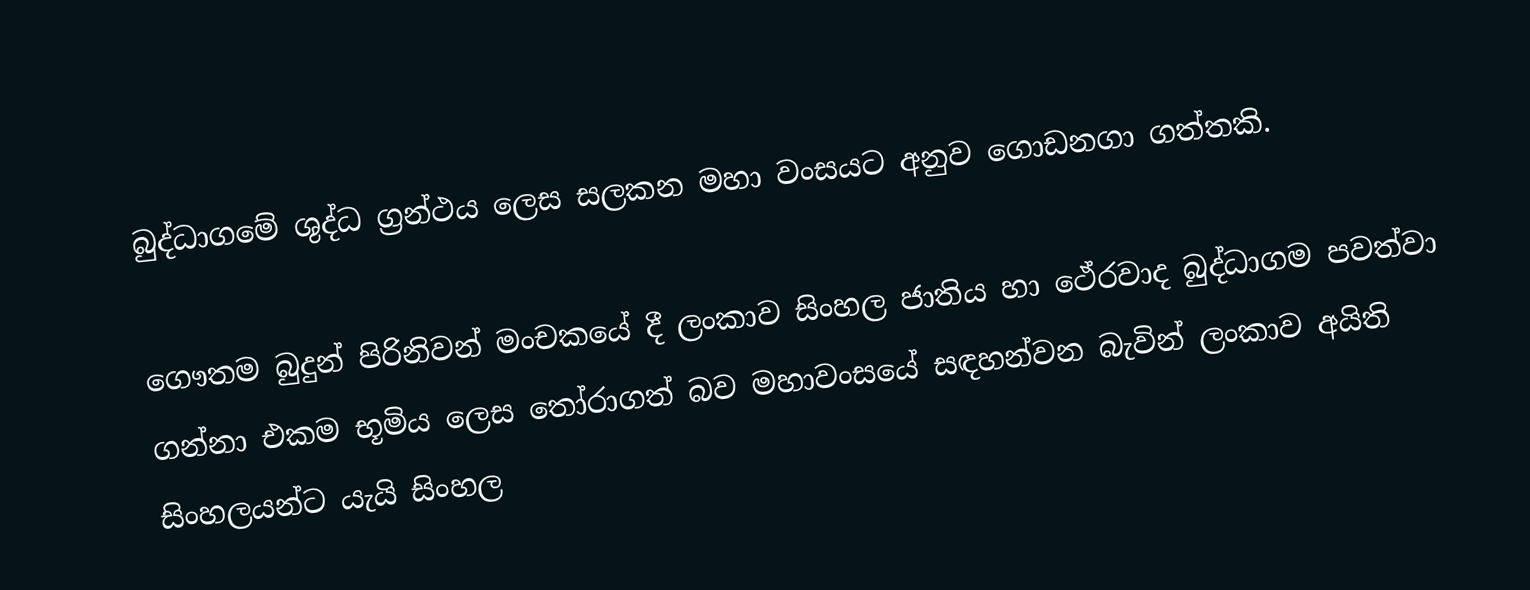බුද්ධාගමේ ශුද්ධ ග්‍රන්ථය ලෙස සලකන මහා වංසයට අනුව ගොඩනගා ගත්තකි.

ගෞතම බුදුන් පිරිනිවන් මංචකයේ දී ලංකාව සිංහල ජාතිය හා ථේරවාද බුද්ධාගම පවත්වා ගන්නා එකම භූමිය ලෙස තෝරාගත් බව මහාවංසයේ සඳහන්වන බැවින් ලංකාව අයිති සිංහලයන්ට යැයි සිංහල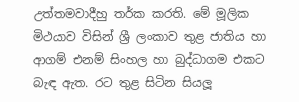උත්තමවාදීහු තර්ක කරති. මේ මූලික මිථයාව විසින් ශ්‍රී ලංකාව තුළ ජාතිය හා ආගම් එනම් සිංහල හා බුද්ධාගම එකට බැඳ ඇත. රට තුළ සිටින සියලූ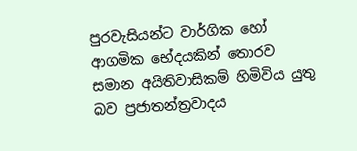පුරවැසියන්ට වාර්ගික හෝ ආගමික භේදයකින් තොරව සමාන අයිතිවාසිකම් හිමිවිය යුතු බව ප්‍රජාතන්ත්‍රවාදය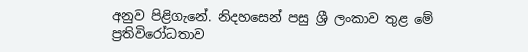අනුව පිළිගැනේ. නිදහසෙන් පසු ශ්‍රී ලංකාව තුළ මේ ප්‍රතිවිරෝධතාව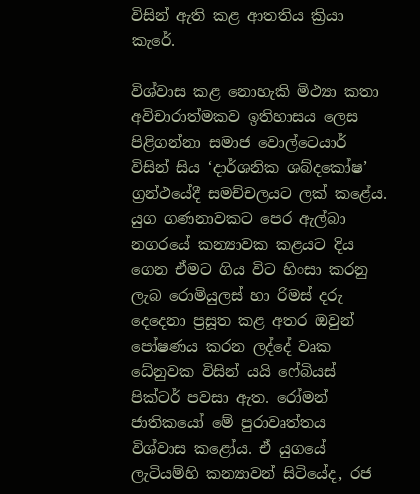විසින් ඇති කළ ආතතිය ක්‍රියා කැරේ.

විශ්වාස කළ නොහැකි මිථ්‍යා කතා අවිචාරාත්මකව ඉතිහාසය ලෙස පිළිගන්නා සමාජ වොල්ටෙයාර් විසින් සිය ‘දාර්ශනික ශබ්දකෝෂ’ ග්‍රන්ථයේදී සමච්චලයට ලක් කළේය. යුග ගණනාවකට පෙර ඇල්බා නගරයේ කන්‍යාවක කළයට දිය ගෙන ඒමට ගිය විට හිංසා කරනු ලැබ රොමියුලස් හා රිමස් දරු දෙදෙනා ප්‍රසූත කළ අතර ඔවුන් පෝෂණය කරන ලද්දේ වෘක ධේනුවක විසින් යයි ෆේබියස් පික්ටර් පවසා ඇත. රෝමන් ජාතිකයෝ මේ පුරාවෘත්තය විශ්වාස කළෝය. ඒ යුගයේ ලැටියම්හි කන්‍යාවන් සිටියේද, රජ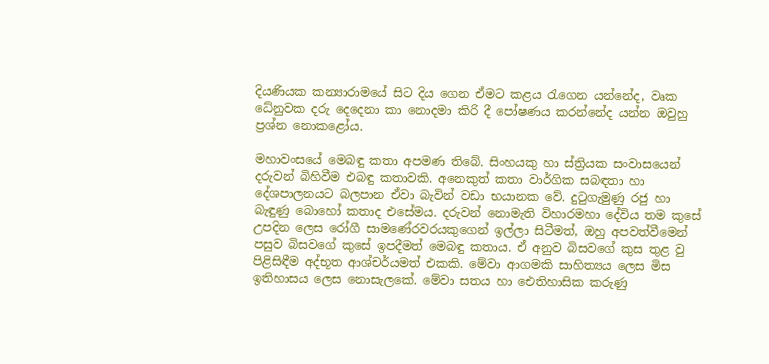දියණියක කන්‍යාරාමයේ සිට දිය ගෙන ඒමට කළය රැගෙන යන්නේද, වෘක ධේනුවක දරු දෙදෙනා කා නොදමා කිරි දී පෝෂණය කරන්නේද යන්න ඔවුහු ප්‍රශ්න නොකළෝය.

මහාවංසයේ මෙබඳු කතා අපමණ තිබේ. සිංහයකු හා ස්ත්‍රියක සංවාසයෙන් දරුවන් බිහිවීම එබඳු කතාවකි. අනෙකුත් කතා වාර්ගික සබඳතා හා දේශපාලනයට බලපාන ඒවා බැවින් වඩා භයානක වේ. දුටුගැමුණු රජු හා බැඳුණු බොහෝ කතාද එසේමය. දරුවන් නොමැති විහාරමහා දේවිය තම කුසේ උපදින ලෙස රෝගී සාමණේරවරයකුගෙන් ඉල්ලා සිටීමත්, ඔහු අපවත්වීමෙන් පසුව බිසවගේ කුසේ ඉපදීමත් මෙබඳු කතාය. ඒ අනුව බිසවගේ කුස තුළ වු පිළිසිඳීම අද්භූත ආශ්චර්යමත් එකකි. මේවා ආගමකි සාහිත්‍යය ලෙස මිස ඉතිහාසය ලෙස නොසැලකේ. මේවා සතය හා ඓතිහාසික කරුණු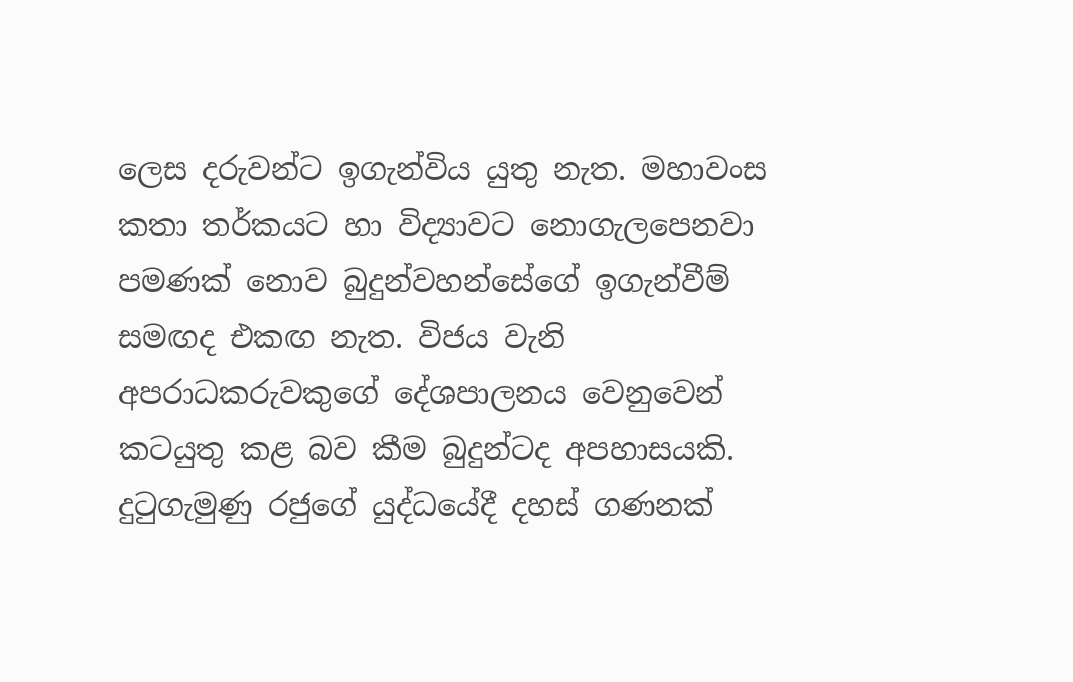ලෙස දරුවන්ට ඉගැන්විය යුතු නැත. මහාවංස කතා තර්කයට හා විද්‍යාවට නොගැලපෙනවා පමණක් නොව බුදුන්වහන්සේගේ ඉගැන්වීම් සමඟද එකඟ නැත. විජය වැනි අපරාධකරුවකුගේ දේශපාලනය වෙනුවෙන් කටයුතු කළ බව කීම බුදුන්ටද අපහාසයකි. දුටුගැමුණු රජුගේ යුද්ධයේදී දහස් ගණනක්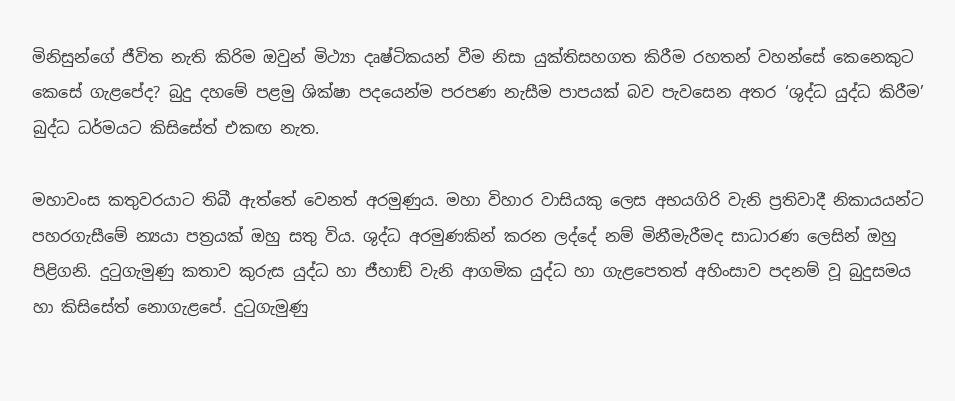මිනිසුන්ගේ ජීවිත නැති කිරිම ඔවුන් මිථ්‍යා දෘෂ්ටිකයන් වීම නිසා යුක්තිසහගත කිරීම රහතන් වහන්සේ කෙනෙකුට කෙසේ ගැළපේද? බුදු දහමේ පළමු ශික්ෂා පදයෙන්ම පරපණ නැසීම පාපයක් බව පැවසෙන අතර ‘ශුද්ධ යුද්ධ කිරීම’ බුද්ධ ධර්මයට කිසිසේත් එකඟ නැත.

මහාවංස කතුවරයාට තිබී ඇත්තේ වෙනත් අරමුණුය. මහා විහාර වාසියකු ලෙස අභයගිරි වැනි ප්‍රතිවාදී නිකායයන්ට පහරගැසීමේ න්‍යයා පත්‍රයක් ඔහු සතු විය. ශුද්ධ අරමුණකින් කරන ලද්දේ නම් මිනීමැරීමද සාධාරණ ලෙසින් ඔහු පිළිගනි. දුටුගැමුණු කතාව කුරුස යුද්ධ හා ජීහාඞ් වැනි ආගමික යුද්ධ හා ගැළපෙතත් අහිංසාව පදනම් වූ බුදුසමය හා කිසිසේත් නොගැළපේ. දුටුගැමුණු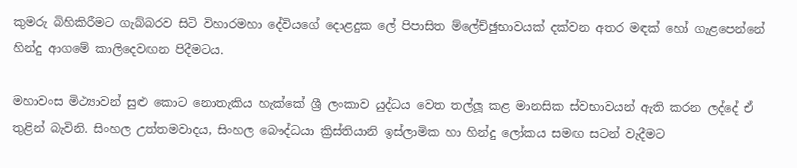කුමරු බිහිකිරීමට ගැබ්බරව සිටි විහාරමහා දේවියගේ දොළදුක ලේ පිපාසිත ම්ලේච්ඡුභාවයක් දක්වන අතර මඳක් හෝ ගැළපෙන්නේ හින්දු ආගමේ කාලිදෙවඟන පිදීමටය.

මහාවංස මිථ්‍යාවන් සුළු කොට නොතැකිය හැක්කේ ශ්‍රී ලංකාව යුද්ධය වෙත තල්ලූ කළ මානසික ස්වභාවයන් ඇති කරන ලද්දේ ඒ තුළින් බැවිනි. සිංහල උත්තමවාදය, සිංහල බෞද්ධයා ක්‍රිස්තියානි ඉස්ලාමික හා හින්දු ලෝකය සමඟ සටන් වැදීමට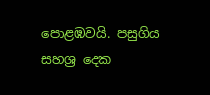පොළඹවයි. පසුගිය සහශ්‍ර දෙක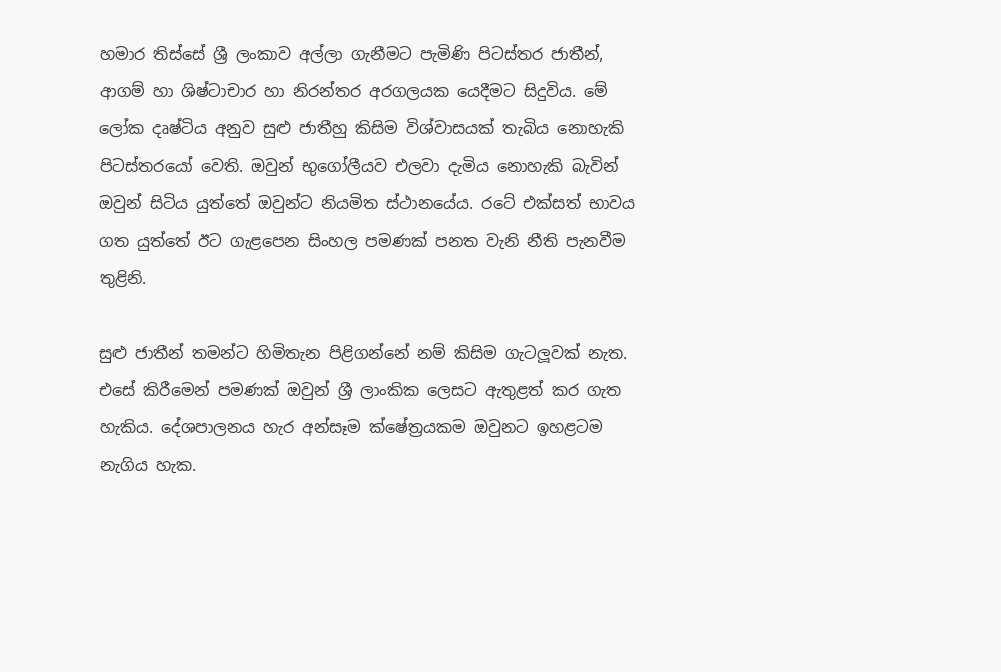හමාර තිස්සේ ශ්‍රී ලංකාව අල්ලා ගැනීමට පැමිණි පිටස්තර ජාතීන්, ආගම් හා ශිෂ්ටාචාර හා නිරන්තර අරගලයක යෙදීමට සිදුවිය. මේ ලෝක දෘෂ්ටිය අනුව සුළු ජාතීහු කිසිම විශ්වාසයක් තැබිය නොහැකි පිටස්තරයෝ වෙති. ඔවුන් භුගෝලීයව එලවා දැමිය නොහැකි බැවින් ඔවුන් සිටිය යුත්තේ ඔවුන්ට නියමිත ස්ථානයේය. රටේ එක්සත් භාවය ගත යුත්තේ ඊට ගැළපෙන සිංහල පමණක් පනත වැනි නීති පැනවීම තුළිනි.

සුළු ජාතීන් තමන්ට හිමිතැන පිළිගන්නේ නම් කිසිම ගැටලූවක් නැත. එසේ කිරීමෙන් පමණක් ඔවුන් ශ්‍රී ලාංකික ලෙසට ඇතුළත් කර ගැත හැකිය. දේශපාලනය හැර අන්සෑම ක්ෂේත්‍රයකම ඔවුනට ඉහළටම නැගිය හැක.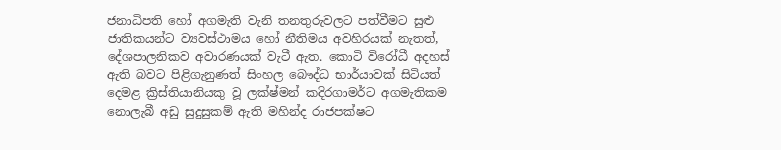ජනාධිපති හෝ අගමැති වැනි තනතුරුවලට පත්වීමට සුළු ජාතිකයන්ට ව්‍යවස්ථාමය හෝ නීතිමය අවහිරයක් නැතත්, දේශපාලනිකව අවාරණයක් වැටී ඇත. කොටි විරෝධී අදහස් ඇති බවට පිළිගැනුණත් සිංහල බෞද්ධ භාර්යාවක් සිටියත් දෙමළ ක්‍රිස්තියානියකු වූ ලක්ෂ්මන් කදිරගාමර්ට අගමැතිකම නොලැබී අඩු සුදුසුකම් ඇති මහින්ද රාජපක්ෂට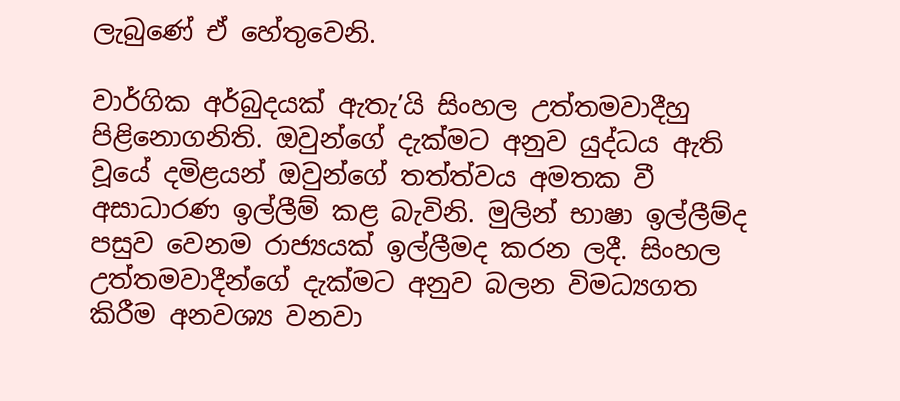ලැබුණේ ඒ හේතුවෙනි.

වාර්ගික අර්බුදයක් ඇතැ’යි සිංහල උත්තමවාදීහු පිළිනොගනිති. ඔවුන්ගේ දැක්මට අනුව යුද්ධය ඇති වූයේ දමිළයන් ඔවුන්ගේ තත්ත්වය අමතක වී අසාධාරණ ඉල්ලීම් කළ බැවිනි. මුලින් භාෂා ඉල්ලීම්ද පසුව වෙනම රාජ්‍යයක් ඉල්ලීමද කරන ලදී. සිංහල උත්තමවාදීන්ගේ දැක්මට අනුව බලන විමධ්‍යගත කිරීම අනවශ්‍ය වනවා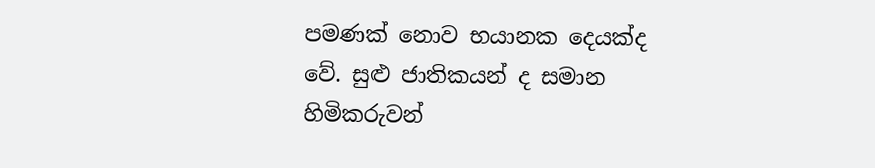පමණක් නොව භයානක දෙයක්ද වේ. සුළු ජාතිකයන් ද සමාන හිමිකරුවන්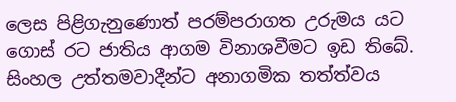ලෙස පිළිගැනුණොත් පරම්පරාගත උරුමය යට ගොස් රට ජාතිය ආගම විනාශවීමට ඉඩ තිබේ. සිංහල උත්තමවාදීන්ට අනාගමික තත්ත්වය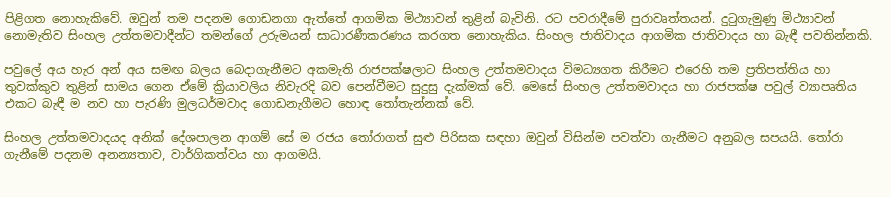පිළිගත නොහැකිවේ. ඔවුන් තම පදනම ගොඩනගා ඇත්තේ ආගමික මිථ්‍යාවන් තුළින් බැවිනි. රට පවරාදීමේ පුරාවෘත්තයන්. දුටුගැමුණු මිථ්‍යාවන් නොමැතිව සිංහල උත්තමවාදීන්ට තමන්ගේ උරුමයන් සාධාරණීකරණය කරගත නොහැකිය. සිංහල ජාතිවාදය ආගමික ජාතිවාදය හා බැඳී පවතින්නකි.

පවුලේ අය හැර අන් අය සමඟ බලය බෙදාගැනීමට අකමැති රාජපක්ෂලාට සිංහල උත්තමවාදය විමධ්‍යගත කිරීමට එරෙහි තම ප්‍රතිපත්තිය හා තුවක්කුව තුළින් සාමය ගෙන ඒමේ ක්‍රියාවලිය නිවැරදි බව පෙන්වීමට සුදුසු දැක්මක් වේ. මෙසේ සිංහල උත්තමවාදය හා රාජපක්ෂ පවුල් ව්‍යාපෘතිය එකට බැඳී ම නව හා පැරණි මුලධර්මවාද ගොඩනැගීමට හොඳ තෝතැන්නක් වේ.

සිංහල උත්තමවාදයද අනික් දේශපාලන ආගම් සේ ම රජය තෝරාගත් සුළු පිරිසක සඳහා ඔවුන් විසින්ම පවත්වා ගැනීමට අනුබල සපයයි. තෝරා ගැනීමේ පදනම අනන්‍යතාව, වාර්ගිකත්වය හා ආගමයි.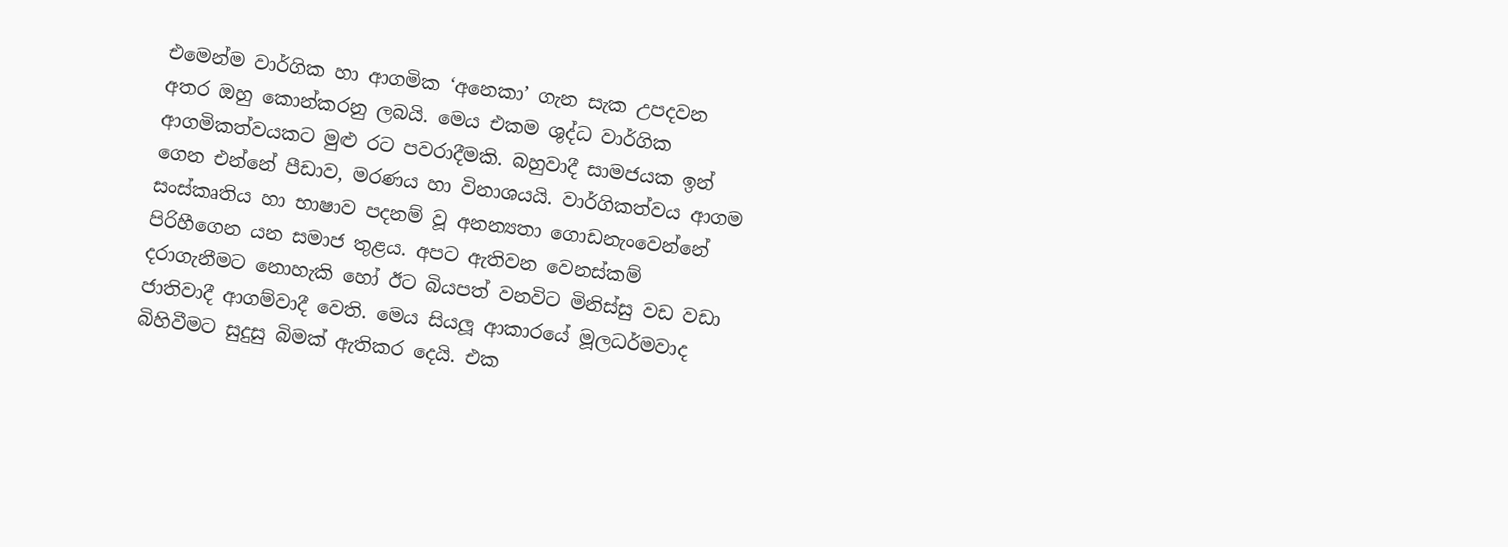එමෙන්ම වාර්ගික හා ආගමික ‘අනෙකා’ ගැන සැක උපදවන අතර ඔහු කොන්කරනු ලබයි. මෙය එකම ශුද්ධ වාර්ගික ආගමිකත්වයකට මුළු රට පවරාදීමකි. බහුවාදී සාමජයක ඉන් ගෙන එන්නේ පීඩාව, මරණය හා විනාශයයි. වාර්ගිකත්වය ආගම සංස්කෘතිය හා භාෂාව පදනම් වූ අනන්‍යතා ගොඩනැංවෙන්නේ පිරිහීගෙන යන සමාජ තුළය. අපට ඇතිවන වෙනස්කම් දරාගැනීමට නොහැකි හෝ ඊට බියපත් වනවිට මිනිස්සු වඩ වඩා ජාතිවාදී ආගම්වාදී වෙති. මෙය සියලූ ආකාරයේ මූලධර්මවාද බිහිවීමට සුදුසු බිමක් ඇතිකර දෙයි. එක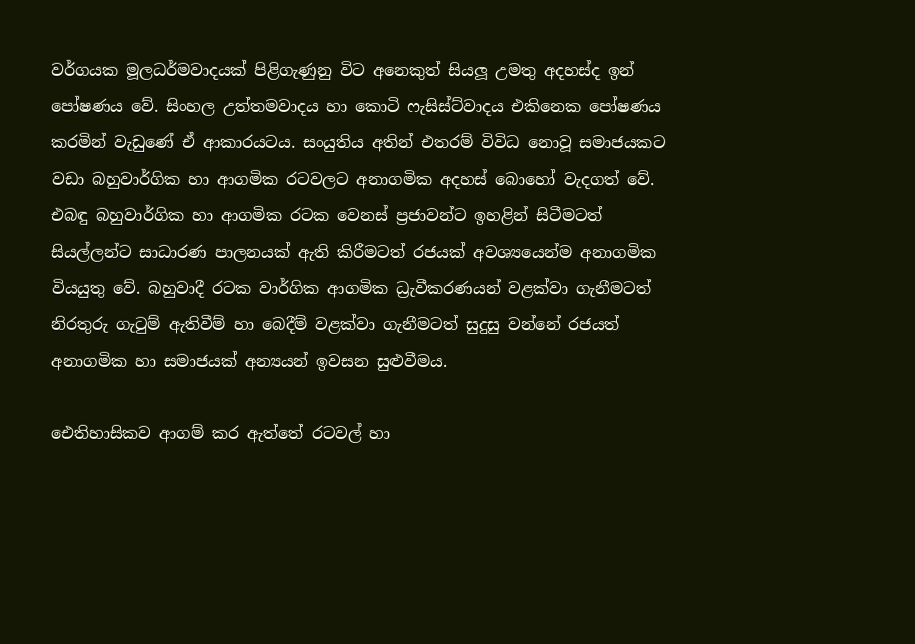වර්ගයක මූලධර්මවාදයක් පිළිගැණුනු විට අනෙකුත් සියලූ උමතු අදහස්ද ඉන් පෝෂණය වේ. සිංහල උත්තමවාදය හා කොටි ෆැසිස්ට්වාදය එකිනෙක පෝෂණය කරමින් වැඩුණේ ඒ ආකාරයටය. සංයුතිය අතින් එතරම් විවිධ නොවූ සමාජයකට වඩා බහුවාර්ගික හා ආගමික රටවලට අනාගමික අදහස් බොහෝ වැදගත් වේ. එබඳු බහුවාර්ගික හා ආගමික රටක වෙනස් ප්‍රජාවන්ට ඉහළින් සිටීමටත් සියල්ලන්ට සාධාරණ පාලනයක් ඇති කිරීමටත් රජයක් අවශ්‍යයෙන්ම අනාගමික වියයුතු වේ. බහුවාදී රටක වාර්ගික ආගමික ධ්‍රැවීකරණයන් වළක්වා ගැනීමටත් නිරතුරු ගැටුම් ඇතිවීම් හා බෙදීම් වළක්වා ගැනීමටත් සුදුසු වන්නේ රජයත් අනාගමික හා සමාජයක් අන්‍යයන් ඉවසන සුළුවීමය.

ඓතිහාසිකව ආගම් කර ඇත්තේ රටවල් හා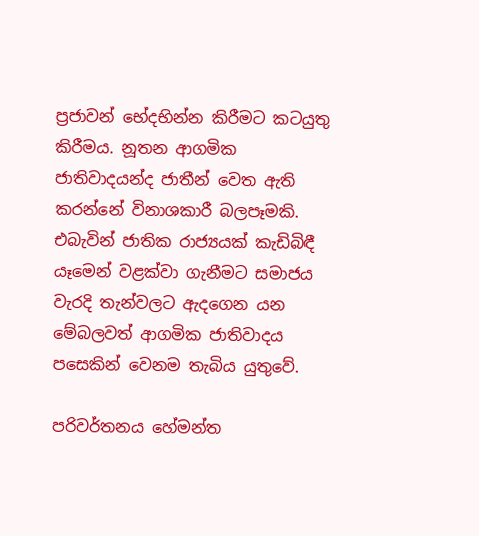ප්‍රජාවන් භේදභින්න කිරීමට කටයුතු කිරීමය. නූතන ආගමික ජාතිවාදයන්ද ජාතීන් වෙත ඇති කරන්නේ විනාශකාරී බලපෑමකි. එබැවින් ජාතික රාජ්‍යයක් කැඩිබිඳී යෑමෙන් වළක්වා ගැනීමට සමාජය වැරදි තැන්වලට ඇදගෙන යන මේබලවත් ආගමික ජාතිවාදය පසෙකින් වෙනම තැබිය යුතුවේ.

පරිවර්තනය හේමන්ත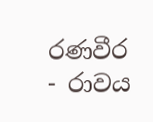රණවීර - රාවය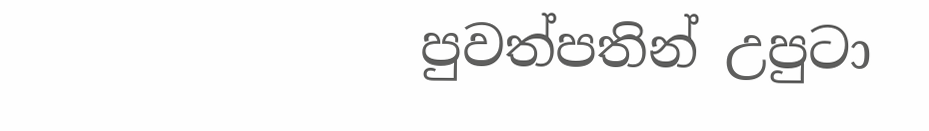පුවත්පතින් උපුටා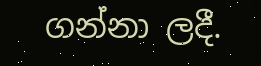ගන්නා ලදී.